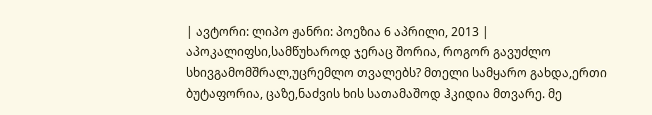| ავტორი: ლიპო ჟანრი: პოეზია 6 აპრილი, 2013 |
აპოკალიფსი,სამწუხაროდ ჯერაც შორია, როგორ გავუძლო სხივგამომშრალ,უცრემლო თვალებს? მთელი სამყარო გახდა,ერთი ბუტაფორია, ცაზე,ნაძვის ხის სათამაშოდ ჰკიდია მთვარე. მე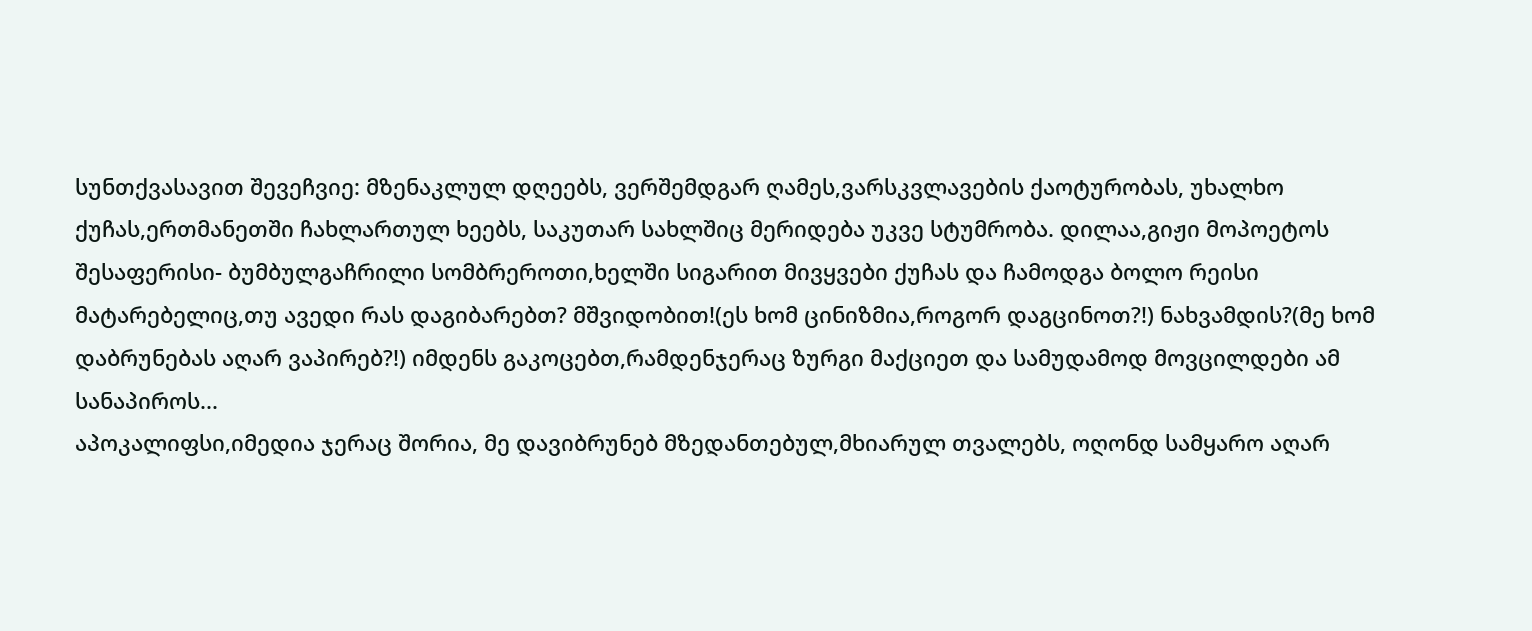სუნთქვასავით შევეჩვიე: მზენაკლულ დღეებს, ვერშემდგარ ღამეს,ვარსკვლავების ქაოტურობას, უხალხო ქუჩას,ერთმანეთში ჩახლართულ ხეებს, საკუთარ სახლშიც მერიდება უკვე სტუმრობა. დილაა,გიჟი მოპოეტოს შესაფერისი- ბუმბულგაჩრილი სომბრეროთი,ხელში სიგარით მივყვები ქუჩას და ჩამოდგა ბოლო რეისი მატარებელიც,თუ ავედი რას დაგიბარებთ? მშვიდობით!(ეს ხომ ცინიზმია,როგორ დაგცინოთ?!) ნახვამდის?(მე ხომ დაბრუნებას აღარ ვაპირებ?!) იმდენს გაკოცებთ,რამდენჯერაც ზურგი მაქციეთ და სამუდამოდ მოვცილდები ამ სანაპიროს...
აპოკალიფსი,იმედია ჯერაც შორია, მე დავიბრუნებ მზედანთებულ,მხიარულ თვალებს, ოღონდ სამყარო აღარ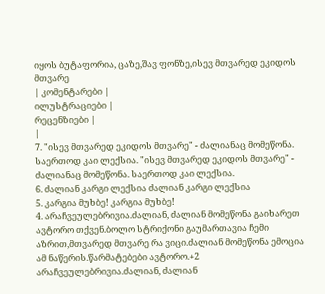იყოს ბუტაფორია, ცაზე,შავ ფონზე,ისევ მთვარედ ეკიდოს მთვარე
| კომენტარები |
ილუსტრაციები |
რეცენზიები |
|
7. "ისევ მთვარედ ეკიდოს მთვარე" - ძალიანაც მომეწონა. საერთოდ კაი ლექსია. "ისევ მთვარედ ეკიდოს მთვარე" - ძალიანაც მომეწონა. საერთოდ კაი ლექსია.
6. ძალიან კარგი ლექსია ძალიან კარგი ლექსია
5. კარგია მუხბე! კარგია მუხბე!
4. არაჩვეულებრივია.ძალიან, ძალიან მომეწონა გაიხარეთ ავტორო თქვენ.ბოლო სტრიქონი გაუმართავია ჩემი აზრით,მთვარედ მთვარე რა ვიცი.ძალიან მომეწონა ემოცია ამ ნაწერის.წარმატებები ავტორო.+2 არაჩვეულებრივია.ძალიან, ძალიან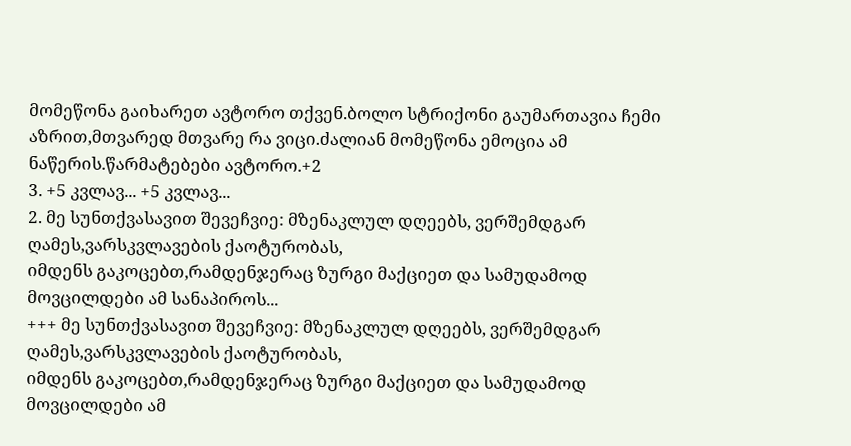მომეწონა გაიხარეთ ავტორო თქვენ.ბოლო სტრიქონი გაუმართავია ჩემი აზრით,მთვარედ მთვარე რა ვიცი.ძალიან მომეწონა ემოცია ამ ნაწერის.წარმატებები ავტორო.+2
3. +5 კვლავ... +5 კვლავ...
2. მე სუნთქვასავით შევეჩვიე: მზენაკლულ დღეებს, ვერშემდგარ ღამეს,ვარსკვლავების ქაოტურობას,
იმდენს გაკოცებთ,რამდენჯერაც ზურგი მაქციეთ და სამუდამოდ მოვცილდები ამ სანაპიროს...
+++ მე სუნთქვასავით შევეჩვიე: მზენაკლულ დღეებს, ვერშემდგარ ღამეს,ვარსკვლავების ქაოტურობას,
იმდენს გაკოცებთ,რამდენჯერაც ზურგი მაქციეთ და სამუდამოდ მოვცილდები ამ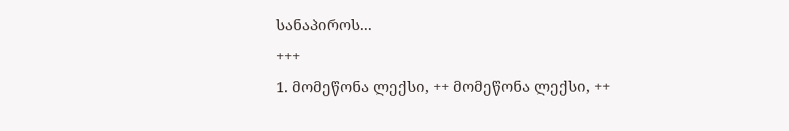სანაპიროს...
+++
1. მომეწონა ლექსი, ++ მომეწონა ლექსი, ++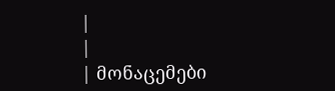|
|
| მონაცემები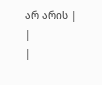არ არის |
|
|